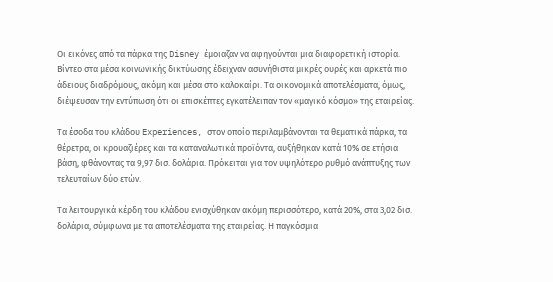Οι εικόνες από τα πάρκα της Disney έμοιαζαν να αφηγούνται μια διαφορετική ιστορία. Βίντεο στα μέσα κοινωνικής δικτύωσης έδειχναν ασυνήθιστα μικρές ουρές και αρκετά πιο άδειους διαδρόμους, ακόμη και μέσα στο καλοκαίρι. Τα οικονομικά αποτελέσματα, όμως, διέψευσαν την εντύπωση ότι οι επισκέπτες εγκατέλειπαν τον «μαγικό κόσμο» της εταιρείας.

Τα έσοδα του κλάδου Experiences, στον οποίο περιλαμβάνονται τα θεματικά πάρκα, τα θέρετρα, οι κρουαζιέρες και τα καταναλωτικά προϊόντα, αυξήθηκαν κατά 10% σε ετήσια βάση, φθάνοντας τα 9,97 δισ. δολάρια. Πρόκειται για τον υψηλότερο ρυθμό ανάπτυξης των τελευταίων δύο ετών.

Τα λειτουργικά κέρδη του κλάδου ενισχύθηκαν ακόμη περισσότερο, κατά 20%, στα 3,02 δισ. δολάρια, σύμφωνα με τα αποτελέσματα της εταιρείας. Η παγκόσμια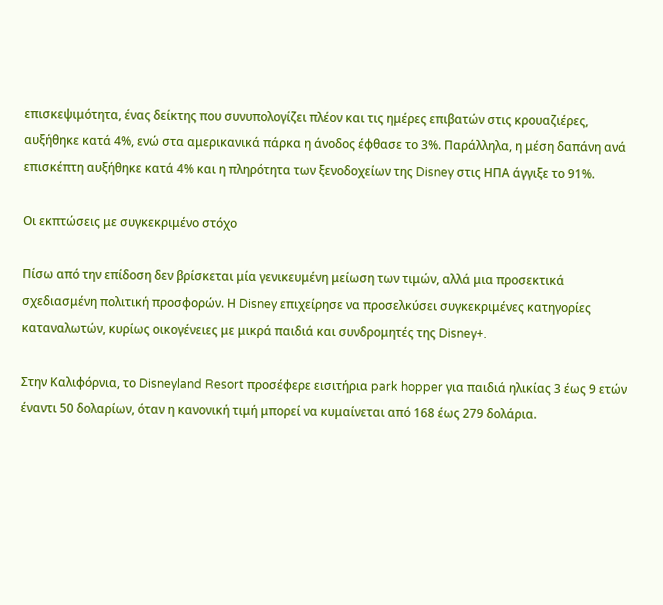επισκεψιμότητα, ένας δείκτης που συνυπολογίζει πλέον και τις ημέρες επιβατών στις κρουαζιέρες, αυξήθηκε κατά 4%, ενώ στα αμερικανικά πάρκα η άνοδος έφθασε το 3%. Παράλληλα, η μέση δαπάνη ανά επισκέπτη αυξήθηκε κατά 4% και η πληρότητα των ξενοδοχείων της Disney στις ΗΠΑ άγγιξε το 91%.

Οι εκπτώσεις με συγκεκριμένο στόχο

Πίσω από την επίδοση δεν βρίσκεται μία γενικευμένη μείωση των τιμών, αλλά μια προσεκτικά σχεδιασμένη πολιτική προσφορών. Η Disney επιχείρησε να προσελκύσει συγκεκριμένες κατηγορίες καταναλωτών, κυρίως οικογένειες με μικρά παιδιά και συνδρομητές της Disney+.

Στην Καλιφόρνια, το Disneyland Resort προσέφερε εισιτήρια park hopper για παιδιά ηλικίας 3 έως 9 ετών έναντι 50 δολαρίων, όταν η κανονική τιμή μπορεί να κυμαίνεται από 168 έως 279 δολάρια.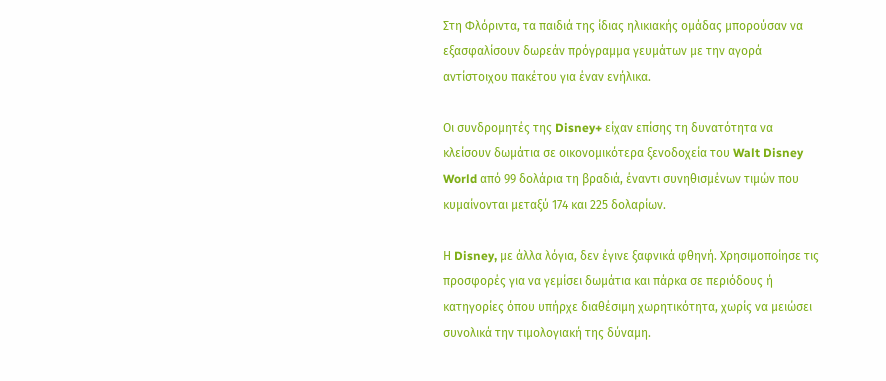Στη Φλόριντα, τα παιδιά της ίδιας ηλικιακής ομάδας μπορούσαν να εξασφαλίσουν δωρεάν πρόγραμμα γευμάτων με την αγορά αντίστοιχου πακέτου για έναν ενήλικα.

Οι συνδρομητές της Disney+ είχαν επίσης τη δυνατότητα να κλείσουν δωμάτια σε οικονομικότερα ξενοδοχεία του Walt Disney World από 99 δολάρια τη βραδιά, έναντι συνηθισμένων τιμών που κυμαίνονται μεταξύ 174 και 225 δολαρίων.

Η Disney, με άλλα λόγια, δεν έγινε ξαφνικά φθηνή. Χρησιμοποίησε τις προσφορές για να γεμίσει δωμάτια και πάρκα σε περιόδους ή κατηγορίες όπου υπήρχε διαθέσιμη χωρητικότητα, χωρίς να μειώσει συνολικά την τιμολογιακή της δύναμη.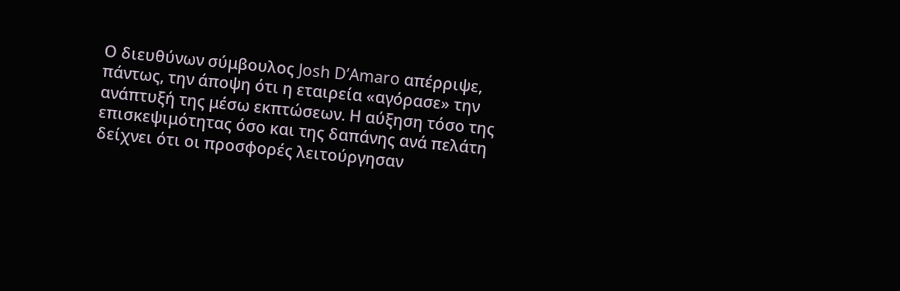Ο διευθύνων σύμβουλος Josh D’Amaro απέρριψε, πάντως, την άποψη ότι η εταιρεία «αγόρασε» την ανάπτυξή της μέσω εκπτώσεων. Η αύξηση τόσο της επισκεψιμότητας όσο και της δαπάνης ανά πελάτη δείχνει ότι οι προσφορές λειτούργησαν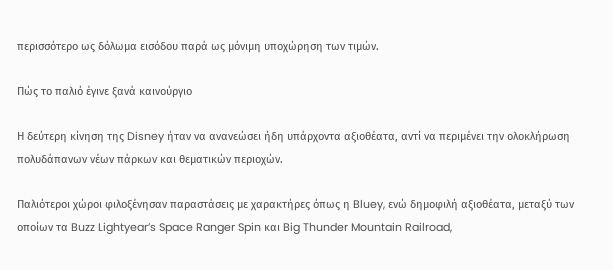περισσότερο ως δόλωμα εισόδου παρά ως μόνιμη υποχώρηση των τιμών.

Πώς το παλιό έγινε ξανά καινούργιο

Η δεύτερη κίνηση της Disney ήταν να ανανεώσει ήδη υπάρχοντα αξιοθέατα, αντί να περιμένει την ολοκλήρωση πολυδάπανων νέων πάρκων και θεματικών περιοχών.

Παλιότεροι χώροι φιλοξένησαν παραστάσεις με χαρακτήρες όπως η Bluey, ενώ δημοφιλή αξιοθέατα, μεταξύ των οποίων τα Buzz Lightyear’s Space Ranger Spin και Big Thunder Mountain Railroad,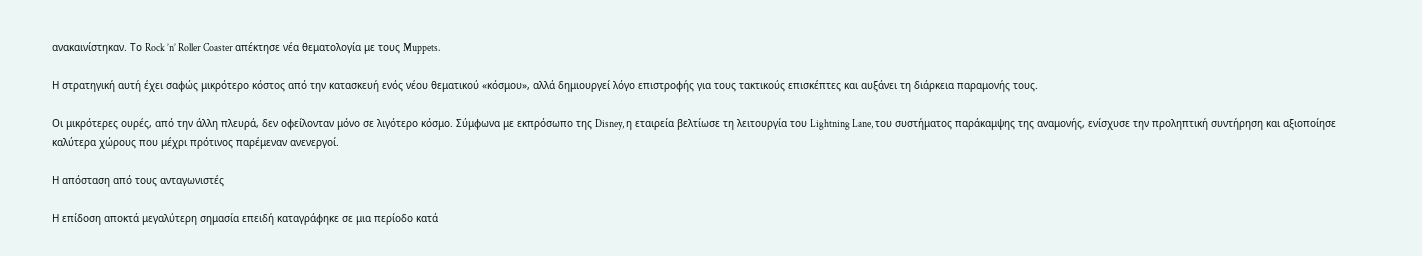ανακαινίστηκαν. Το Rock ’n’ Roller Coaster απέκτησε νέα θεματολογία με τους Muppets.

Η στρατηγική αυτή έχει σαφώς μικρότερο κόστος από την κατασκευή ενός νέου θεματικού «κόσμου», αλλά δημιουργεί λόγο επιστροφής για τους τακτικούς επισκέπτες και αυξάνει τη διάρκεια παραμονής τους.

Οι μικρότερες ουρές, από την άλλη πλευρά, δεν οφείλονταν μόνο σε λιγότερο κόσμο. Σύμφωνα με εκπρόσωπο της Disney, η εταιρεία βελτίωσε τη λειτουργία του Lightning Lane, του συστήματος παράκαμψης της αναμονής, ενίσχυσε την προληπτική συντήρηση και αξιοποίησε καλύτερα χώρους που μέχρι πρότινος παρέμεναν ανενεργοί.

Η απόσταση από τους ανταγωνιστές

Η επίδοση αποκτά μεγαλύτερη σημασία επειδή καταγράφηκε σε μια περίοδο κατά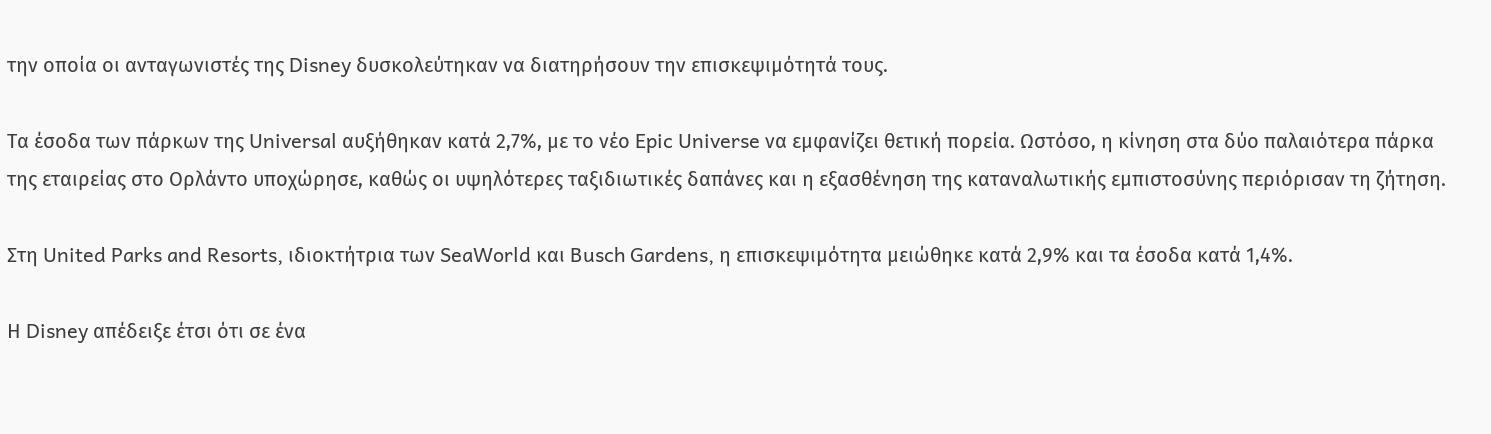την οποία οι ανταγωνιστές της Disney δυσκολεύτηκαν να διατηρήσουν την επισκεψιμότητά τους.

Τα έσοδα των πάρκων της Universal αυξήθηκαν κατά 2,7%, με το νέο Epic Universe να εμφανίζει θετική πορεία. Ωστόσο, η κίνηση στα δύο παλαιότερα πάρκα της εταιρείας στο Ορλάντο υποχώρησε, καθώς οι υψηλότερες ταξιδιωτικές δαπάνες και η εξασθένηση της καταναλωτικής εμπιστοσύνης περιόρισαν τη ζήτηση.

Στη United Parks and Resorts, ιδιοκτήτρια των SeaWorld και Busch Gardens, η επισκεψιμότητα μειώθηκε κατά 2,9% και τα έσοδα κατά 1,4%.

Η Disney απέδειξε έτσι ότι σε ένα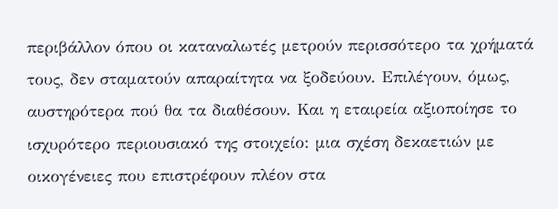περιβάλλον όπου οι καταναλωτές μετρούν περισσότερο τα χρήματά τους, δεν σταματούν απαραίτητα να ξοδεύουν. Επιλέγουν, όμως, αυστηρότερα πού θα τα διαθέσουν. Και η εταιρεία αξιοποίησε το ισχυρότερο περιουσιακό της στοιχείο: μια σχέση δεκαετιών με οικογένειες που επιστρέφουν πλέον στα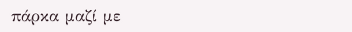πάρκα μαζί με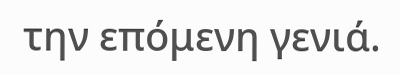την επόμενη γενιά.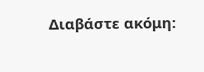Διαβάστε ακόμη: